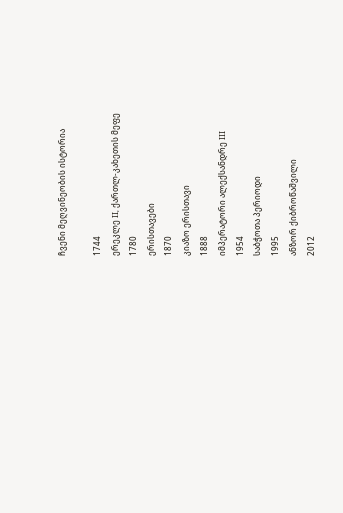ჩვენი მეღვინეობის ისტორია

1744
ერეკლე II, ქართლ-კახეთის მეფე
1780
ერისთავები
1870
კიაზო ერისთავი
1888
იმპერატორი ალექსანდრე III
1954
საბჭოთა პერიოდი
1995
ანზორ ქიბროწაშვილი
2012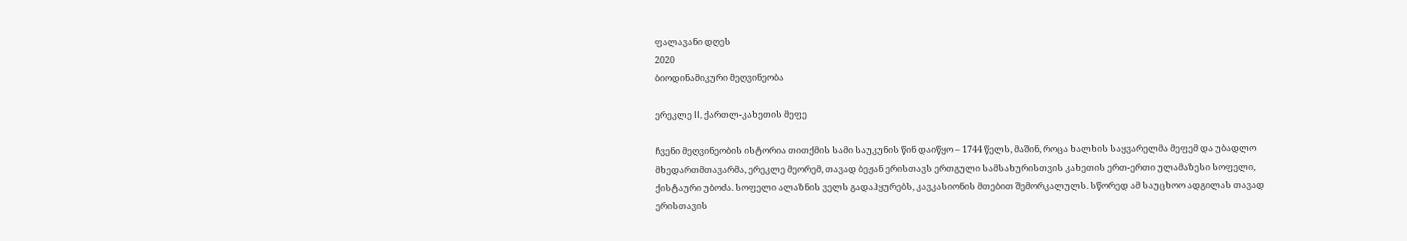ფალავანი დღეს
2020
ბიოდინამიკური მეღვინეობა

ერეკლე II, ქართლ-კახეთის მეფე

ჩვენი მეღვინეობის ისტორია თითქმის სამი საუკუნის წინ დაიწყო – 1744 წელს, მაშინ, როცა ხალხის საყვარელმა მეფემ და უბადლო მხედართმთავარმა, ერეკლე მეორემ, თავად ბეჟან ერისთავს ერთგული სამსახურისთვის კახეთის ერთ-ერთი ულამაზესი სოფელი, ქისტაური უბოძა. სოფელი ალაზნის ველს გადაჰყურებს, კავკასიონის მთებით შემორკალულს. სწორედ ამ საუცხოო ადგილას თავად ერისთავის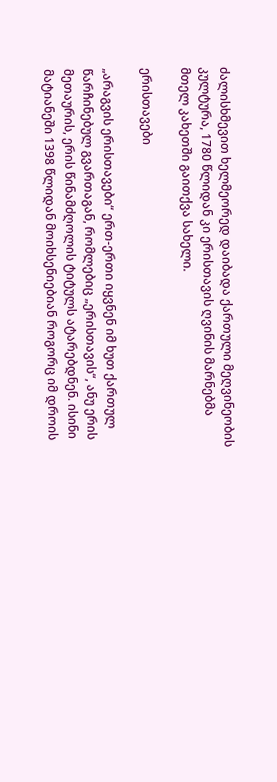ძალისხმევით ხელმეორედ დაიბადა ქართული მეღვინეობის კულტურა, 1780 წლიდან კი ერისთავის ღვინის მარნებმა მთელ კახეთში გაითქვა სახელი.

ერისთავები

„არაგვის ერისთავები“ ერთ-ერთი იყვნენ იმ ხუთ ქართულ წარჩინებულ გვართაგან, რომლებიც „ერისთავის“, ანუ ერის მეთაურის, ერის წინამძღოლის ტიტულს ატარებდნენ. ისინი მატიანეში 1398 წლიდან მოიხსენიებიან როგორც იმ დროის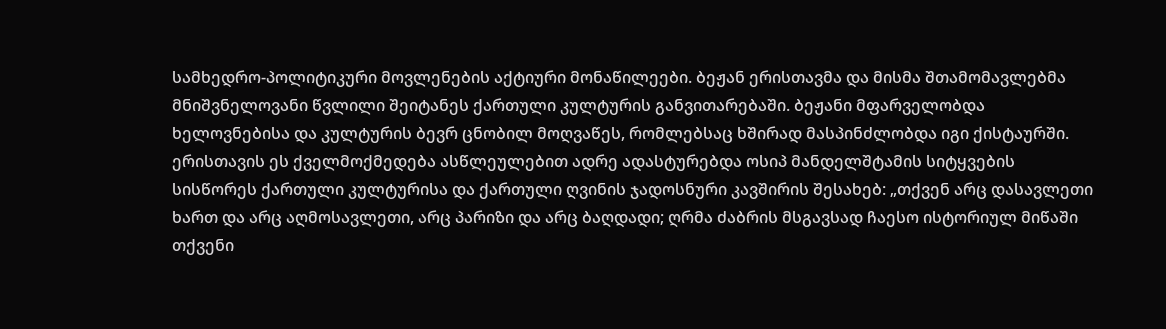სამხედრო-პოლიტიკური მოვლენების აქტიური მონაწილეები. ბეჟან ერისთავმა და მისმა შთამომავლებმა მნიშვნელოვანი წვლილი შეიტანეს ქართული კულტურის განვითარებაში. ბეჟანი მფარველობდა ხელოვნებისა და კულტურის ბევრ ცნობილ მოღვაწეს, რომლებსაც ხშირად მასპინძლობდა იგი ქისტაურში. ერისთავის ეს ქველმოქმედება ასწლეულებით ადრე ადასტურებდა ოსიპ მანდელშტამის სიტყვების სისწორეს ქართული კულტურისა და ქართული ღვინის ჯადოსნური კავშირის შესახებ: „თქვენ არც დასავლეთი ხართ და არც აღმოსავლეთი, არც პარიზი და არც ბაღდადი; ღრმა ძაბრის მსგავსად ჩაესო ისტორიულ მიწაში თქვენი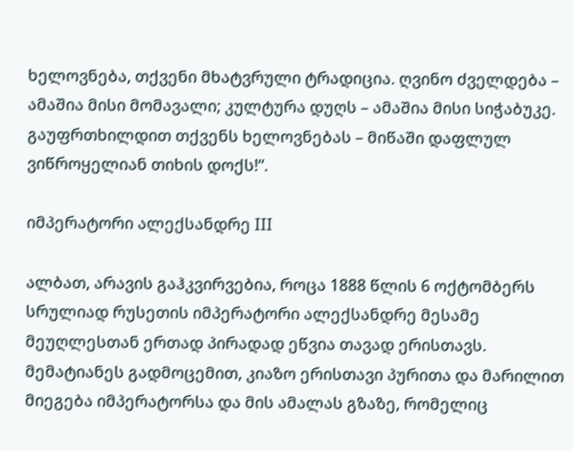ხელოვნება, თქვენი მხატვრული ტრადიცია. ღვინო ძველდება – ამაშია მისი მომავალი; კულტურა დუღს – ამაშია მისი სიჭაბუკე. გაუფრთხილდით თქვენს ხელოვნებას – მიწაში დაფლულ ვიწროყელიან თიხის დოქს!“.

იმპერატორი ალექსანდრე III

ალბათ, არავის გაჰკვირვებია, როცა 1888 წლის 6 ოქტომბერს სრულიად რუსეთის იმპერატორი ალექსანდრე მესამე მეუღლესთან ერთად პირადად ეწვია თავად ერისთავს. მემატიანეს გადმოცემით, კიაზო ერისთავი პურითა და მარილით მიეგება იმპერატორსა და მის ამალას გზაზე, რომელიც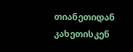თიანეთიდან კახეთისკენ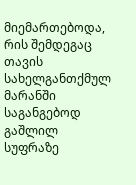მიემართებოდა, რის შემდეგაც თავის სახელგანთქმულ მარანში საგანგებოდ გაშლილ სუფრაზე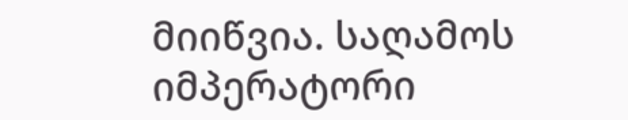მიიწვია. საღამოს იმპერატორი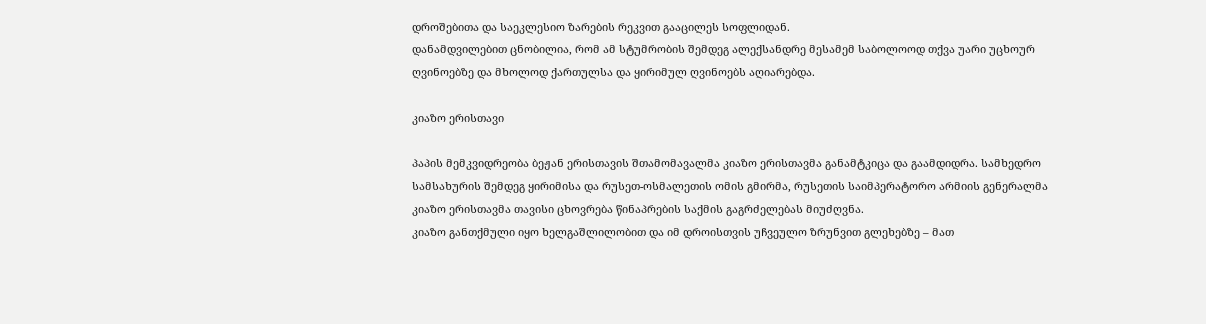დროშებითა და საეკლესიო ზარების რეკვით გააცილეს სოფლიდან.
დანამდვილებით ცნობილია, რომ ამ სტუმრობის შემდეგ ალექსანდრე მესამემ საბოლოოდ თქვა უარი უცხოურ ღვინოებზე და მხოლოდ ქართულსა და ყირიმულ ღვინოებს აღიარებდა.

კიაზო ერისთავი

პაპის მემკვიდრეობა ბეჟან ერისთავის შთამომავალმა კიაზო ერისთავმა განამტკიცა და გაამდიდრა. სამხედრო სამსახურის შემდეგ ყირიმისა და რუსეთ-ოსმალეთის ომის გმირმა, რუსეთის საიმპერატორო არმიის გენერალმა კიაზო ერისთავმა თავისი ცხოვრება წინაპრების საქმის გაგრძელებას მიუძღვნა.
კიაზო განთქმული იყო ხელგაშლილობით და იმ დროისთვის უჩვეულო ზრუნვით გლეხებზე – მათ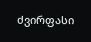ძვირფასი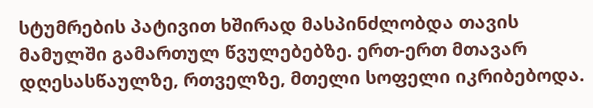სტუმრების პატივით ხშირად მასპინძლობდა თავის მამულში გამართულ წვულებებზე. ერთ-ერთ მთავარ დღესასწაულზე, რთველზე, მთელი სოფელი იკრიბებოდა.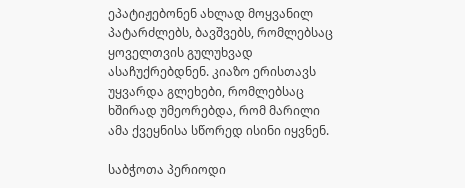ეპატიჟებონენ ახლად მოყვანილ პატარძლებს, ბავშვებს, რომლებსაც ყოველთვის გულუხვად ასაჩუქრებდნენ. კიაზო ერისთავს უყვარდა გლეხები, რომლებსაც ხშირად უმეორებდა, რომ მარილი ამა ქვეყნისა სწორედ ისინი იყვნენ.

საბჭოთა პერიოდი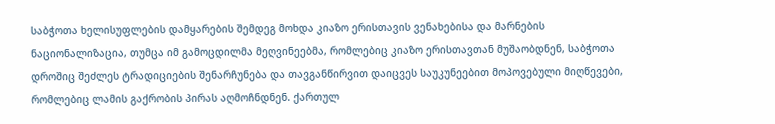საბჭოთა ხელისუფლების დამყარების შემდეგ მოხდა კიაზო ერისთავის ვენახებისა და მარნების ნაციონალიზაცია, თუმცა იმ გამოცდილმა მეღვინეებმა, რომლებიც კიაზო ერისთავთან მუშაობდნენ, საბჭოთა დროშიც შეძლეს ტრადიციების შენარჩუნება და თავგანწირვით დაიცვეს საუკუნეებით მოპოვებული მიღწევები, რომლებიც ლამის გაქრობის პირას აღმოჩნდნენ. ქართულ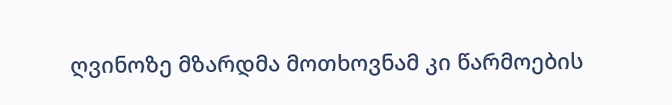ღვინოზე მზარდმა მოთხოვნამ კი წარმოების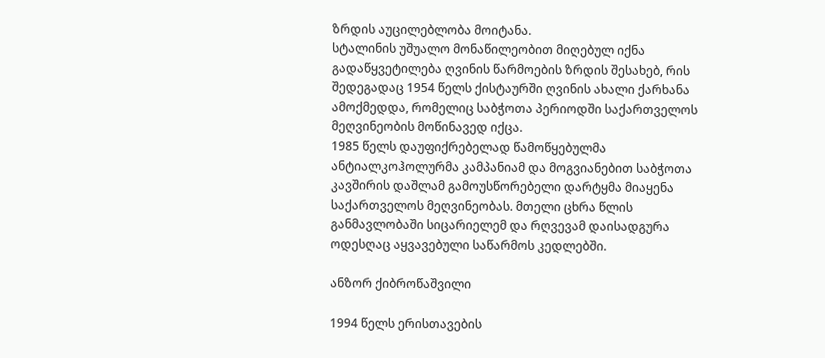ზრდის აუცილებლობა მოიტანა.
სტალინის უშუალო მონაწილეობით მიღებულ იქნა გადაწყვეტილება ღვინის წარმოების ზრდის შესახებ, რის შედეგადაც 1954 წელს ქისტაურში ღვინის ახალი ქარხანა ამოქმედდა, რომელიც საბჭოთა პერიოდში საქართველოს მეღვინეობის მოწინავედ იქცა.
1985 წელს დაუფიქრებელად წამოწყებულმა ანტიალკოჰოლურმა კამპანიამ და მოგვიანებით საბჭოთა კავშირის დაშლამ გამოუსწორებელი დარტყმა მიაყენა საქართველოს მეღვინეობას. მთელი ცხრა წლის განმავლობაში სიცარიელემ და რღვევამ დაისადგურა ოდესღაც აყვავებული საწარმოს კედლებში.

ანზორ ქიბროწაშვილი

1994 წელს ერისთავების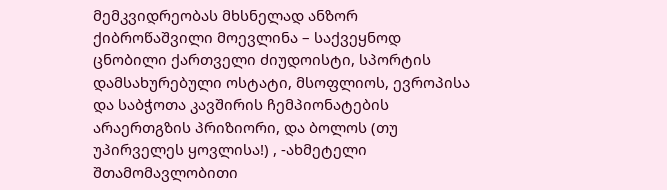მემკვიდრეობას მხსნელად ანზორ ქიბროწაშვილი მოევლინა – საქვეყნოდ ცნობილი ქართველი ძიუდოისტი, სპორტის დამსახურებული ოსტატი, მსოფლიოს, ევროპისა და საბჭოთა კავშირის ჩემპიონატების არაერთგზის პრიზიორი, და ბოლოს (თუ უპირველეს ყოვლისა!) , -ახმეტელი შთამომავლობითი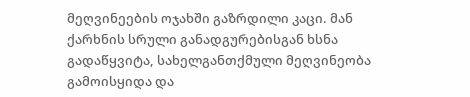მეღვინეების ოჯახში გაზრდილი კაცი. მან ქარხნის სრული განადგურებისგან ხსნა გადაწყვიტა, სახელგანთქმული მეღვინეობა გამოისყიდა და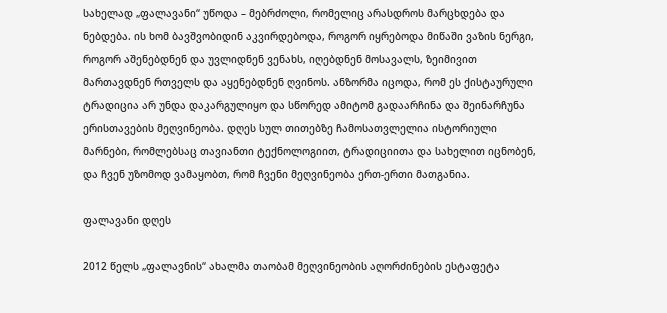სახელად „ფალავანი“ უწოდა – მებრძოლი, რომელიც არასდროს მარცხდება და ნებდება. ის ხომ ბავშვობიდინ აკვირდებოდა, როგორ იყრებოდა მიწაში ვაზის ნერგი, როგორ აშენებდნენ და უვლიდნენ ვენახს, იღებდნენ მოსავალს, ზეიმივით მართავდნენ რთველს და აყენებდნენ ღვინოს. ანზორმა იცოდა, რომ ეს ქისტაურული ტრადიცია არ უნდა დაკარგულიყო და სწორედ ამიტომ გადაარჩინა და შეინარჩუნა ერისთავების მეღვინეობა. დღეს სულ თითებზე ჩამოსათვლელია ისტორიული მარნები, რომლებსაც თავიანთი ტექნოლოგიით, ტრადიციითა და სახელით იცნობენ, და ჩვენ უზომოდ ვამაყობთ, რომ ჩვენი მეღვინეობა ერთ-ერთი მათგანია.

ფალავანი დღეს

2012 წელს „ფალავნის“ ახალმა თაობამ მეღვინეობის აღორძინების ესტაფეტა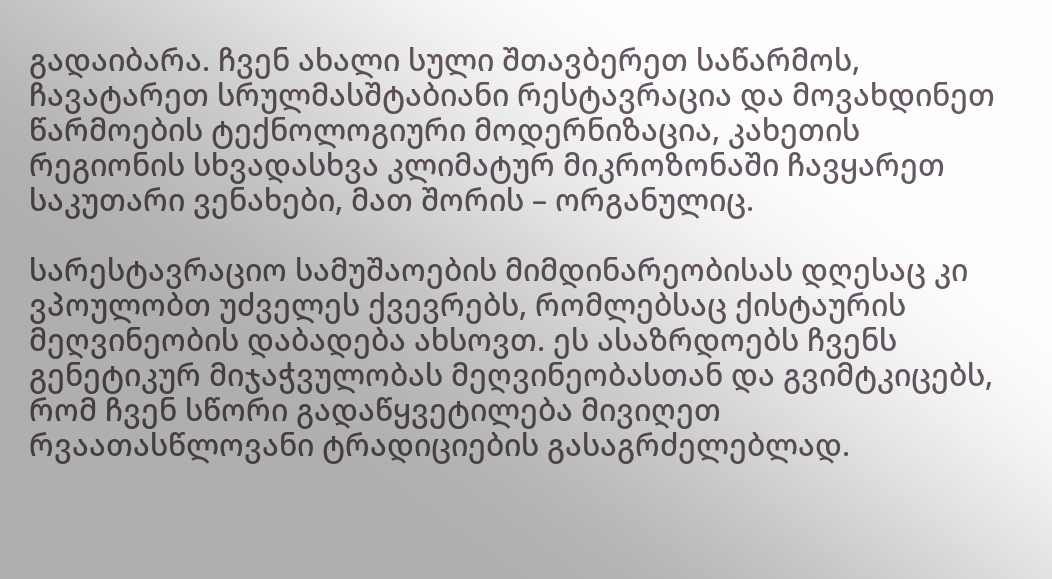გადაიბარა. ჩვენ ახალი სული შთავბერეთ საწარმოს, ჩავატარეთ სრულმასშტაბიანი რესტავრაცია და მოვახდინეთ წარმოების ტექნოლოგიური მოდერნიზაცია, კახეთის რეგიონის სხვადასხვა კლიმატურ მიკროზონაში ჩავყარეთ საკუთარი ვენახები, მათ შორის – ორგანულიც.

სარესტავრაციო სამუშაოების მიმდინარეობისას დღესაც კი ვპოულობთ უძველეს ქვევრებს, რომლებსაც ქისტაურის მეღვინეობის დაბადება ახსოვთ. ეს ასაზრდოებს ჩვენს გენეტიკურ მიჯაჭვულობას მეღვინეობასთან და გვიმტკიცებს, რომ ჩვენ სწორი გადაწყვეტილება მივიღეთ რვაათასწლოვანი ტრადიციების გასაგრძელებლად.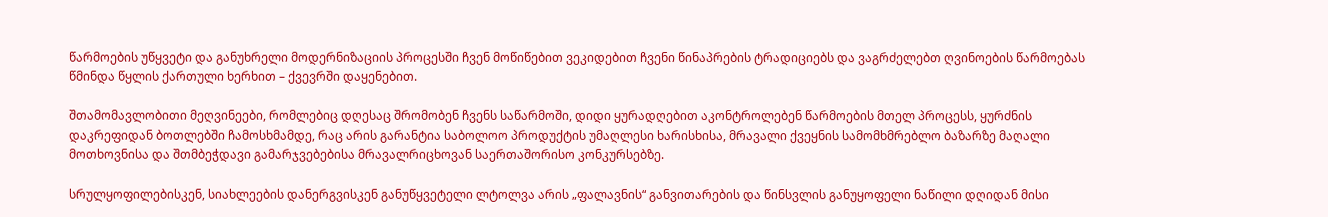წარმოების უწყვეტი და განუხრელი მოდერნიზაციის პროცესში ჩვენ მოწიწებით ვეკიდებით ჩვენი წინაპრების ტრადიციებს და ვაგრძელებთ ღვინოების წარმოებას წმინდა წყლის ქართული ხერხით – ქვევრში დაყენებით.

შთამომავლობითი მეღვინეები, რომლებიც დღესაც შრომობენ ჩვენს საწარმოში, დიდი ყურადღებით აკონტროლებენ წარმოების მთელ პროცესს, ყურძნის დაკრეფიდან ბოთლებში ჩამოსხმამდე, რაც არის გარანტია საბოლოო პროდუქტის უმაღლესი ხარისხისა, მრავალი ქვეყნის სამომხმრებლო ბაზარზე მაღალი მოთხოვნისა და შთმბეჭდავი გამარჯვებებისა მრავალრიცხოვან საერთაშორისო კონკურსებზე.

სრულყოფილებისკენ, სიახლეების დანერგვისკენ განუწყვეტელი ლტოლვა არის „ფალავნის“ განვითარების და წინსვლის განუყოფელი ნაწილი დღიდან მისი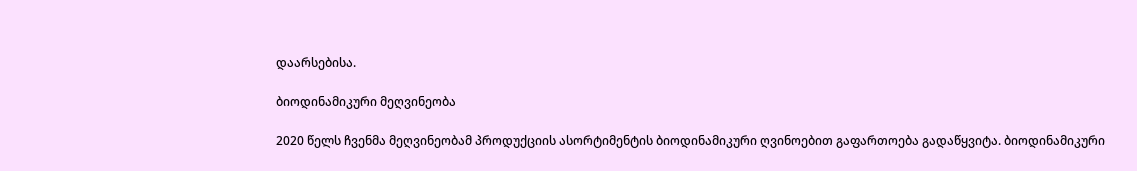დაარსებისა.

ბიოდინამიკური მეღვინეობა

2020 წელს ჩვენმა მეღვინეობამ პროდუქციის ასორტიმენტის ბიოდინამიკური ღვინოებით გაფართოება გადაწყვიტა. ბიოდინამიკური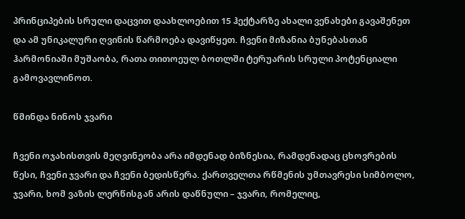პრინციპების სრული დაცვით დაახლოებით 15 ჰექტარზე ახალი ვენახები გავაშენეთ და ამ უნიკალური ღვინის წარმოება დავიწყეთ. ჩვენი მიზანია ბუნებასთან ჰარმონიაში მუშაობა, რათა თითოეულ ბოთლში ტერუარის სრული პოტენციალი გამოვავლინოთ.

წმინდა ნინოს ჯვარი

ჩვენი ოჯახისთვის მეღვინეობა არა იმდენად ბიზნესია, რამდენადაც ცხოვრების წესი, ჩვენი ჯვარი და ჩვენი ბედისწერა. ქართველთა რწმენის უმთავრესი სიმბოლო, ჯვარი, ხომ ვაზის ლერწისგან არის დაწნული – ჯვარი, რომელიც,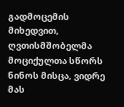გადმოცემის მიხედვით, ღვთისმშობელმა მოციქულთა სწორს ნინოს მისცა, ვიდრე მას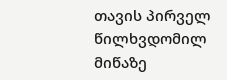თავის პირველ წილხვდომილ მიწაზე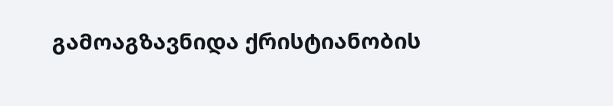გამოაგზავნიდა ქრისტიანობის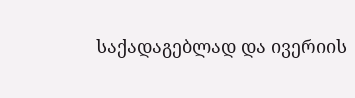საქადაგებლად და ივერიის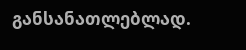განსანათლებლად.